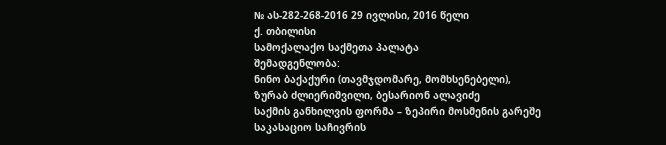№ ას-282-268-2016 29 ივლისი, 2016 წელი
ქ. თბილისი
სამოქალაქო საქმეთა პალატა
შემადგენლობა:
ნინო ბაქაქური (თავმჯდომარე, მომხსენებელი),
ზურაბ ძლიერიშვილი, ბესარიონ ალავიძე
საქმის განხილვის ფორმა – ზეპირი მოსმენის გარეშე
საკასაციო საჩივრის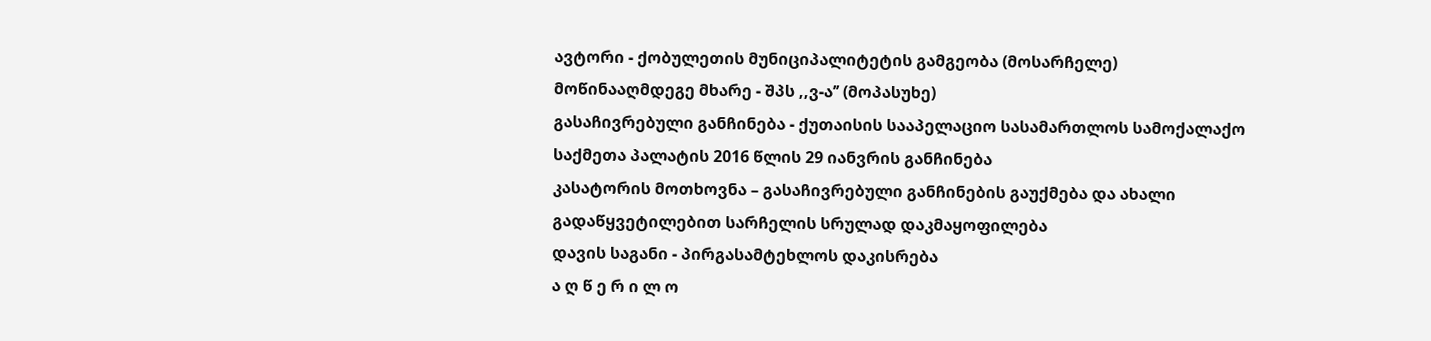ავტორი - ქობულეთის მუნიციპალიტეტის გამგეობა (მოსარჩელე)
მოწინააღმდეგე მხარე - შპს ,,ვ-ა’’ (მოპასუხე)
გასაჩივრებული განჩინება - ქუთაისის სააპელაციო სასამართლოს სამოქალაქო საქმეთა პალატის 2016 წლის 29 იანვრის განჩინება
კასატორის მოთხოვნა – გასაჩივრებული განჩინების გაუქმება და ახალი გადაწყვეტილებით სარჩელის სრულად დაკმაყოფილება
დავის საგანი - პირგასამტეხლოს დაკისრება
ა ღ წ ე რ ი ლ ო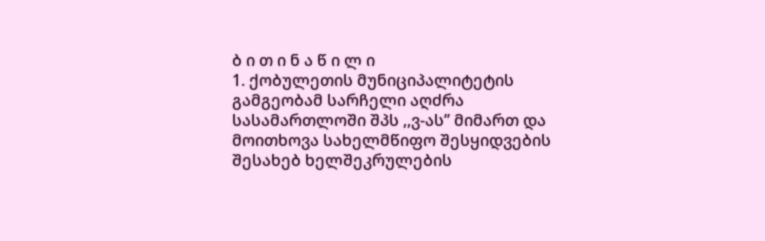ბ ი თ ი ნ ა წ ი ლ ი
1. ქობულეთის მუნიციპალიტეტის გამგეობამ სარჩელი აღძრა სასამართლოში შპს ,,ვ-ას’’ მიმართ და მოითხოვა სახელმწიფო შესყიდვების შესახებ ხელშეკრულების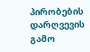პირობების დარღვევის გამო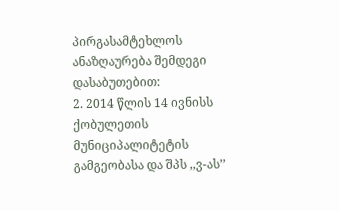პირგასამტეხლოს ანაზღაურება შემდეგი დასაბუთებით:
2. 2014 წლის 14 ივნისს ქობულეთის მუნიციპალიტეტის გამგეობასა და შპს ,,ვ-ას’’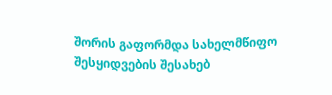შორის გაფორმდა სახელმწიფო შესყიდვების შესახებ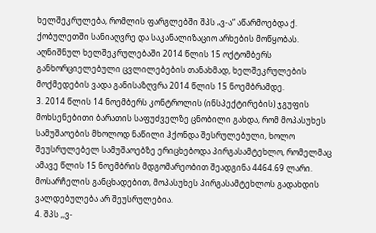ხელშეკრულება, რომლის ფარგლებში შპს „ვ-ა“ აწარმოებდა ქ. ქობულეთში სანიაღვრე და საკანალიზაციო არხების მოწყობას. აღნიშნულ ხელშეკრულებაში 2014 წლის 15 ოქტომბერს განხორციელებული ცვლილებების თანახმად, ხელშეკრულების მოქმედების ვადა განისაზღვრა 2014 წლის 15 ნოემბრამდე.
3. 2014 წლის 14 ნოემბერს კონტროლის (ინსპექტირების) ჯგუფის მოხსენებითი ბარათის საფუძველზე ცნობილი გახდა, რომ მოპასუხეს სამუშაოების მხოლოდ ნაწილი ჰქონდა შესრულებული, ხოლო შეუსრულებელ სამუშაოებზე ერიცხებოდა პირგასამტეხლო, რომელმაც ამავე წლის 15 ნოემბრის მდგომარეობით შეადგინა 4464.69 ლარი. მოსარჩელის განცხადებით, მოპასუხეს პირგასამტეხლოს გადახდის ვალდებულება არ შეუსრულებია.
4. შპს ,,ვ-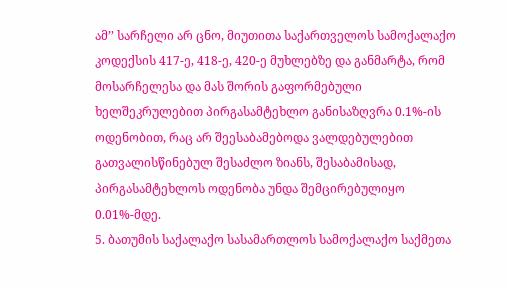ამ’’ სარჩელი არ ცნო, მიუთითა საქართველოს სამოქალაქო კოდექსის 417-ე, 418-ე, 420-ე მუხლებზე და განმარტა, რომ მოსარჩელესა და მას შორის გაფორმებული ხელშეკრულებით პირგასამტეხლო განისაზღვრა 0.1%-ის ოდენობით, რაც არ შეესაბამებოდა ვალდებულებით გათვალისწინებულ შესაძლო ზიანს, შესაბამისად, პირგასამტეხლოს ოდენობა უნდა შემცირებულიყო 0.01%-მდე.
5. ბათუმის საქალაქო სასამართლოს სამოქალაქო საქმეთა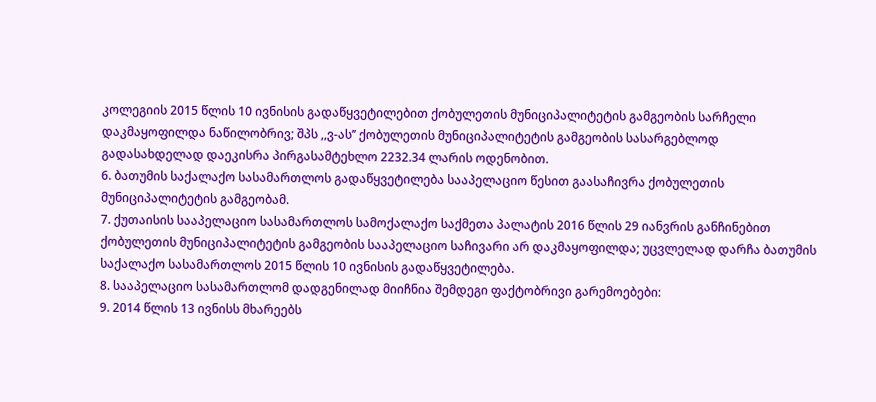კოლეგიის 2015 წლის 10 ივნისის გადაწყვეტილებით ქობულეთის მუნიციპალიტეტის გამგეობის სარჩელი დაკმაყოფილდა ნაწილობრივ; შპს ,,ვ-ას’’ ქობულეთის მუნიციპალიტეტის გამგეობის სასარგებლოდ გადასახდელად დაეკისრა პირგასამტეხლო 2232.34 ლარის ოდენობით.
6. ბათუმის საქალაქო სასამართლოს გადაწყვეტილება სააპელაციო წესით გაასაჩივრა ქობულეთის მუნიციპალიტეტის გამგეობამ.
7. ქუთაისის სააპელაციო სასამართლოს სამოქალაქო საქმეთა პალატის 2016 წლის 29 იანვრის განჩინებით ქობულეთის მუნიციპალიტეტის გამგეობის სააპელაციო საჩივარი არ დაკმაყოფილდა; უცვლელად დარჩა ბათუმის საქალაქო სასამართლოს 2015 წლის 10 ივნისის გადაწყვეტილება.
8. სააპელაციო სასამართლომ დადგენილად მიიჩნია შემდეგი ფაქტობრივი გარემოებები:
9. 2014 წლის 13 ივნისს მხარეებს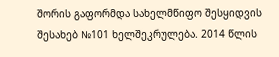შორის გაფორმდა სახელმწიფო შესყიდვის შესახებ №101 ხელშეკრულება. 2014 წლის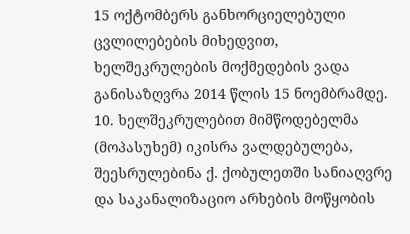15 ოქტომბერს განხორციელებული ცვლილებების მიხედვით, ხელშეკრულების მოქმედების ვადა განისაზღვრა 2014 წლის 15 ნოემბრამდე.
10. ხელშეკრულებით მიმწოდებელმა (მოპასუხემ) იკისრა ვალდებულება, შეესრულებინა ქ. ქობულეთში სანიაღვრე და საკანალიზაციო არხების მოწყობის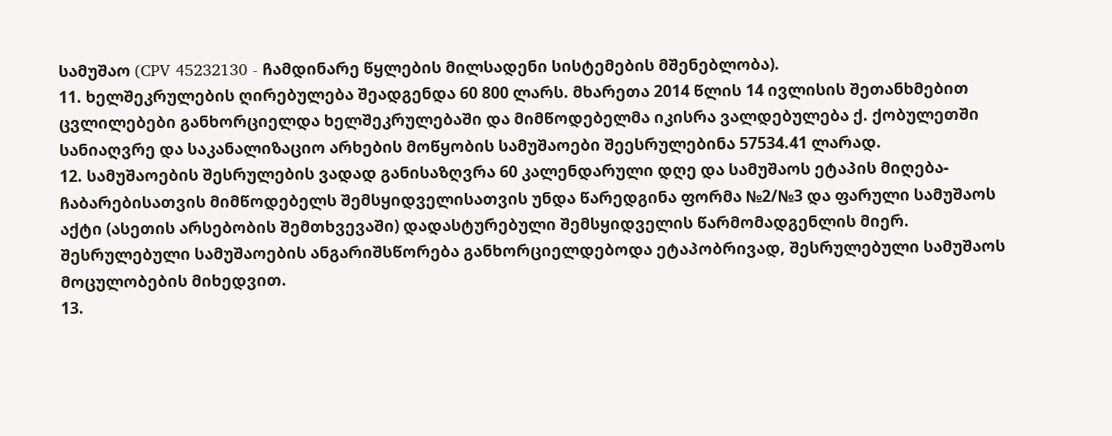სამუშაო (CPV 45232130 - ჩამდინარე წყლების მილსადენი სისტემების მშენებლობა).
11. ხელშეკრულების ღირებულება შეადგენდა 60 800 ლარს. მხარეთა 2014 წლის 14 ივლისის შეთანხმებით ცვლილებები განხორციელდა ხელშეკრულებაში და მიმწოდებელმა იკისრა ვალდებულება ქ. ქობულეთში სანიაღვრე და საკანალიზაციო არხების მოწყობის სამუშაოები შეესრულებინა 57534.41 ლარად.
12. სამუშაოების შესრულების ვადად განისაზღვრა 60 კალენდარული დღე და სამუშაოს ეტაპის მიღება-ჩაბარებისათვის მიმწოდებელს შემსყიდველისათვის უნდა წარედგინა ფორმა №2/№3 და ფარული სამუშაოს აქტი (ასეთის არსებობის შემთხვევაში) დადასტურებული შემსყიდველის წარმომადგენლის მიერ. შესრულებული სამუშაოების ანგარიშსწორება განხორციელდებოდა ეტაპობრივად, შესრულებული სამუშაოს მოცულობების მიხედვით.
13.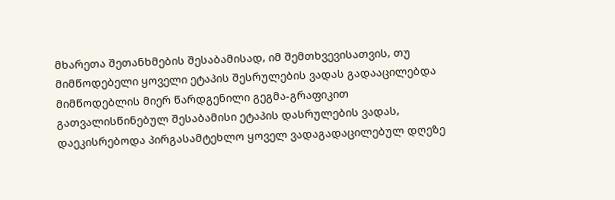მხარეთა შეთანხმების შესაბამისად, იმ შემთხვევისათვის, თუ მიმწოდებელი ყოველი ეტაპის შესრულების ვადას გადააცილებდა მიმწოდებლის მიერ წარდგენილი გეგმა-გრაფიკით გათვალისწინებულ შესაბამისი ეტაპის დასრულების ვადას, დაეკისრებოდა პირგასამტეხლო ყოველ ვადაგადაცილებულ დღეზე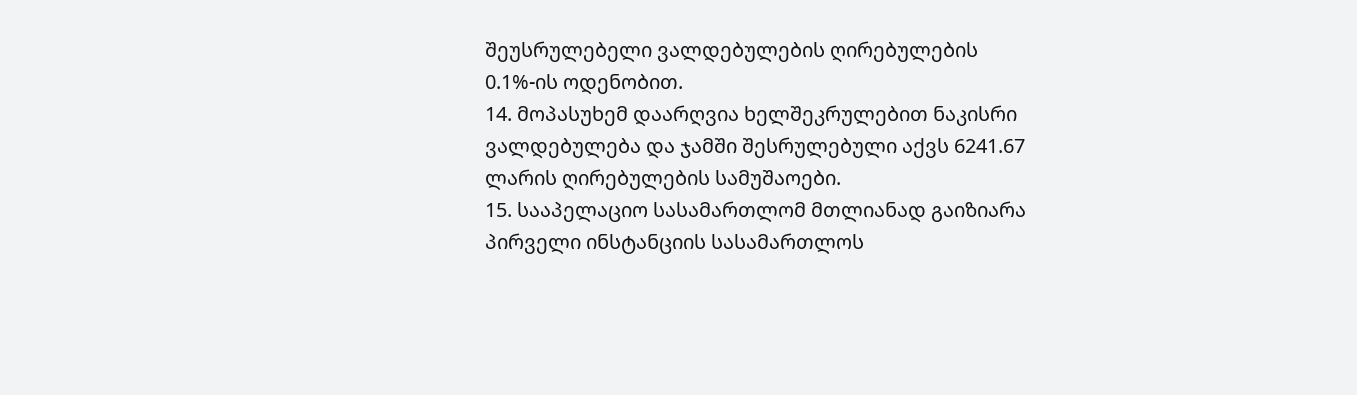შეუსრულებელი ვალდებულების ღირებულების 0.1%-ის ოდენობით.
14. მოპასუხემ დაარღვია ხელშეკრულებით ნაკისრი ვალდებულება და ჯამში შესრულებული აქვს 6241.67 ლარის ღირებულების სამუშაოები.
15. სააპელაციო სასამართლომ მთლიანად გაიზიარა პირველი ინსტანციის სასამართლოს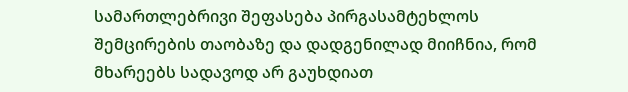სამართლებრივი შეფასება პირგასამტეხლოს შემცირების თაობაზე და დადგენილად მიიჩნია, რომ მხარეებს სადავოდ არ გაუხდიათ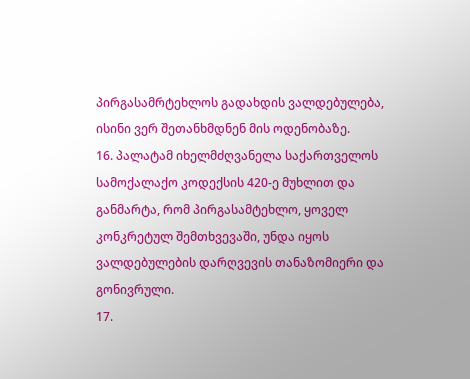პირგასამრტეხლოს გადახდის ვალდებულება, ისინი ვერ შეთანხმდნენ მის ოდენობაზე.
16. პალატამ იხელმძღვანელა საქართველოს სამოქალაქო კოდექსის 420-ე მუხლით და განმარტა, რომ პირგასამტეხლო, ყოველ კონკრეტულ შემთხვევაში, უნდა იყოს ვალდებულების დარღვევის თანაზომიერი და გონივრული.
17.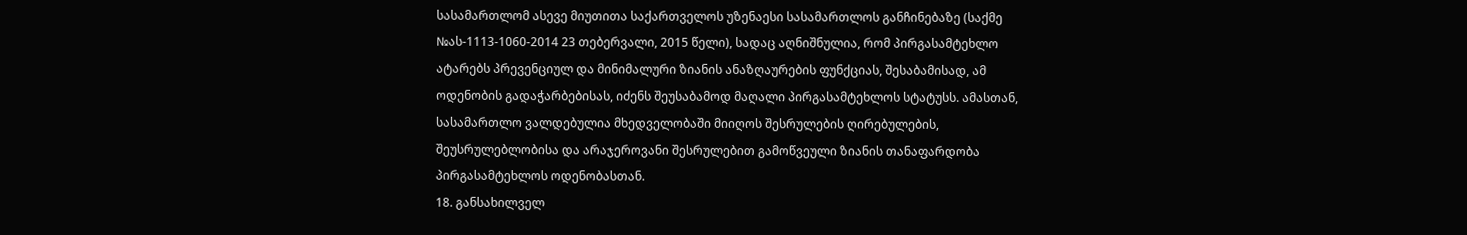სასამართლომ ასევე მიუთითა საქართველოს უზენაესი სასამართლოს განჩინებაზე (საქმე №ას-1113-1060-2014 23 თებერვალი, 2015 წელი), სადაც აღნიშნულია, რომ პირგასამტეხლო ატარებს პრევენციულ და მინიმალური ზიანის ანაზღაურების ფუნქციას, შესაბამისად, ამ ოდენობის გადაჭარბებისას, იძენს შეუსაბამოდ მაღალი პირგასამტეხლოს სტატუსს. ამასთან, სასამართლო ვალდებულია მხედველობაში მიიღოს შესრულების ღირებულების, შეუსრულებლობისა და არაჯეროვანი შესრულებით გამოწვეული ზიანის თანაფარდობა პირგასამტეხლოს ოდენობასთან.
18. განსახილველ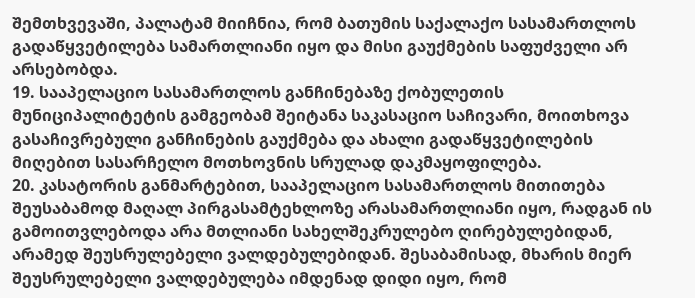შემთხვევაში, პალატამ მიიჩნია, რომ ბათუმის საქალაქო სასამართლოს გადაწყვეტილება სამართლიანი იყო და მისი გაუქმების საფუძველი არ არსებობდა.
19. სააპელაციო სასამართლოს განჩინებაზე ქობულეთის მუნიციპალიტეტის გამგეობამ შეიტანა საკასაციო საჩივარი, მოითხოვა გასაჩივრებული განჩინების გაუქმება და ახალი გადაწყვეტილების მიღებით სასარჩელო მოთხოვნის სრულად დაკმაყოფილება.
20. კასატორის განმარტებით, სააპელაციო სასამართლოს მითითება შეუსაბამოდ მაღალ პირგასამტეხლოზე არასამართლიანი იყო, რადგან ის გამოითვლებოდა არა მთლიანი სახელშეკრულებო ღირებულებიდან, არამედ შეუსრულებელი ვალდებულებიდან. შესაბამისად, მხარის მიერ შეუსრულებელი ვალდებულება იმდენად დიდი იყო, რომ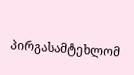პირგასამტეხლომ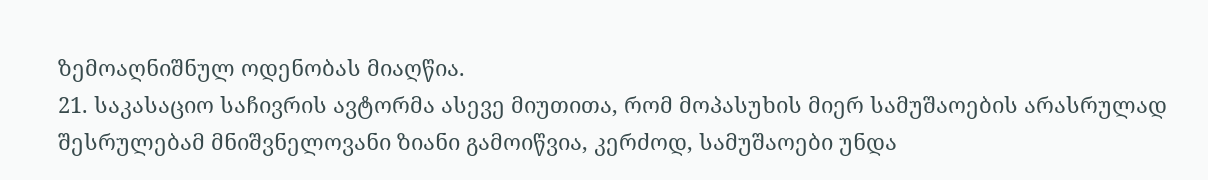ზემოაღნიშნულ ოდენობას მიაღწია.
21. საკასაციო საჩივრის ავტორმა ასევე მიუთითა, რომ მოპასუხის მიერ სამუშაოების არასრულად შესრულებამ მნიშვნელოვანი ზიანი გამოიწვია, კერძოდ, სამუშაოები უნდა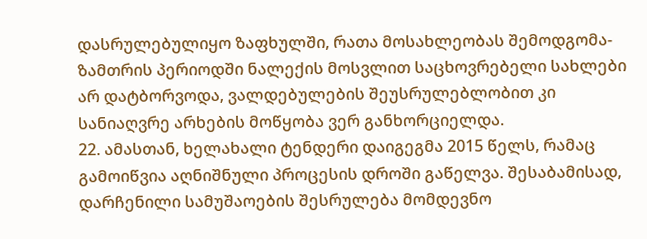დასრულებულიყო ზაფხულში, რათა მოსახლეობას შემოდგომა-ზამთრის პერიოდში ნალექის მოსვლით საცხოვრებელი სახლები არ დატბორვოდა, ვალდებულების შეუსრულებლობით კი სანიაღვრე არხების მოწყობა ვერ განხორციელდა.
22. ამასთან, ხელახალი ტენდერი დაიგეგმა 2015 წელს, რამაც გამოიწვია აღნიშნული პროცესის დროში გაწელვა. შესაბამისად, დარჩენილი სამუშაოების შესრულება მომდევნო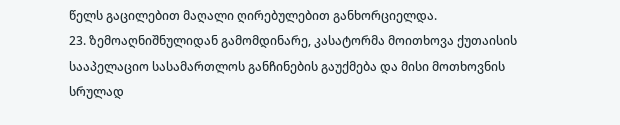წელს გაცილებით მაღალი ღირებულებით განხორციელდა.
23. ზემოაღნიშნულიდან გამომდინარე, კასატორმა მოითხოვა ქუთაისის სააპელაციო სასამართლოს განჩინების გაუქმება და მისი მოთხოვნის სრულად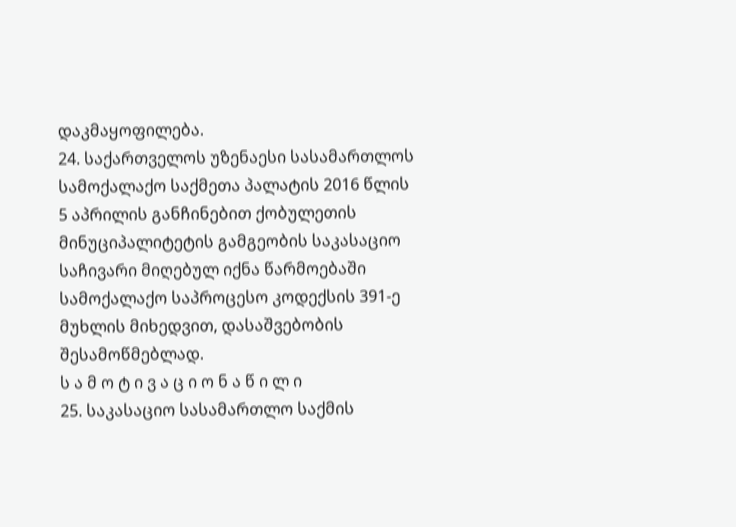დაკმაყოფილება.
24. საქართველოს უზენაესი სასამართლოს სამოქალაქო საქმეთა პალატის 2016 წლის 5 აპრილის განჩინებით ქობულეთის მინუციპალიტეტის გამგეობის საკასაციო საჩივარი მიღებულ იქნა წარმოებაში სამოქალაქო საპროცესო კოდექსის 391-ე მუხლის მიხედვით, დასაშვებობის შესამოწმებლად.
ს ა მ ო ტ ი ვ ა ც ი ო ნ ა წ ი ლ ი
25. საკასაციო სასამართლო საქმის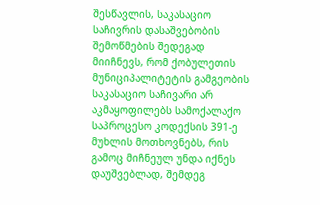შესწავლის, საკასაციო საჩივრის დასაშვებობის შემოწმების შედეგად მიიჩნევს, რომ ქობულეთის მუნიციპალიტეტის გამგეობის საკასაციო საჩივარი არ აკმაყოფილებს სამოქალაქო საპროცესო კოდექსის 391-ე მუხლის მოთხოვნებს, რის გამოც მიჩნეულ უნდა იქნეს დაუშვებლად, შემდეგ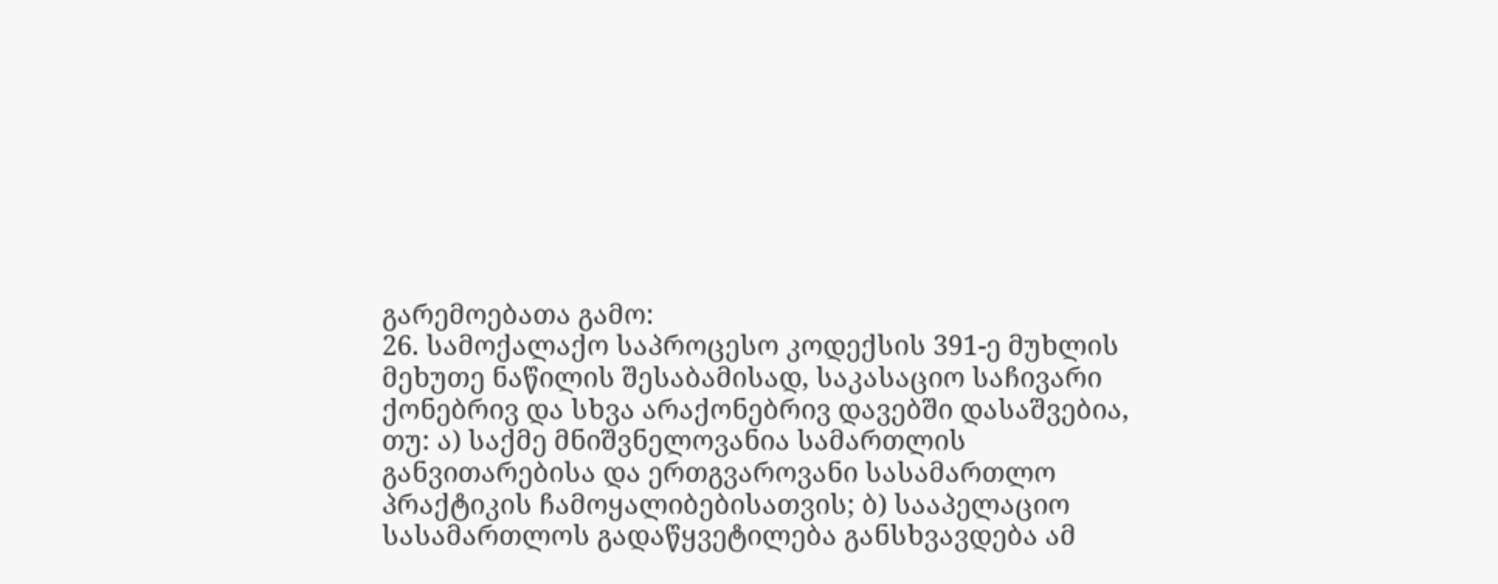გარემოებათა გამო:
26. სამოქალაქო საპროცესო კოდექსის 391-ე მუხლის მეხუთე ნაწილის შესაბამისად, საკასაციო საჩივარი ქონებრივ და სხვა არაქონებრივ დავებში დასაშვებია, თუ: ა) საქმე მნიშვნელოვანია სამართლის განვითარებისა და ერთგვაროვანი სასამართლო პრაქტიკის ჩამოყალიბებისათვის; ბ) სააპელაციო სასამართლოს გადაწყვეტილება განსხვავდება ამ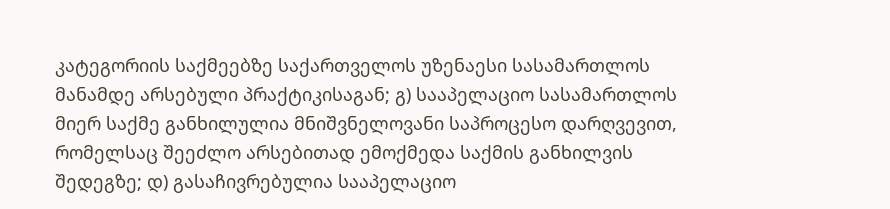კატეგორიის საქმეებზე საქართველოს უზენაესი სასამართლოს მანამდე არსებული პრაქტიკისაგან; გ) სააპელაციო სასამართლოს მიერ საქმე განხილულია მნიშვნელოვანი საპროცესო დარღვევით, რომელსაც შეეძლო არსებითად ემოქმედა საქმის განხილვის შედეგზე; დ) გასაჩივრებულია სააპელაციო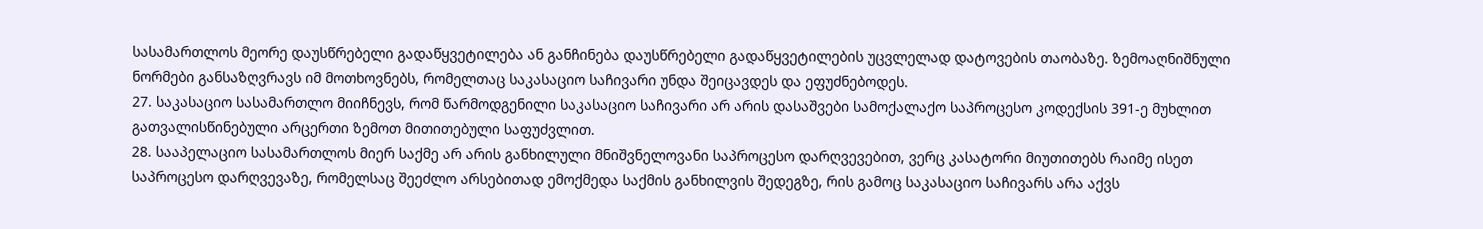სასამართლოს მეორე დაუსწრებელი გადაწყვეტილება ან განჩინება დაუსწრებელი გადაწყვეტილების უცვლელად დატოვების თაობაზე. ზემოაღნიშნული ნორმები განსაზღვრავს იმ მოთხოვნებს, რომელთაც საკასაციო საჩივარი უნდა შეიცავდეს და ეფუძნებოდეს.
27. საკასაციო სასამართლო მიიჩნევს, რომ წარმოდგენილი საკასაციო საჩივარი არ არის დასაშვები სამოქალაქო საპროცესო კოდექსის 391-ე მუხლით გათვალისწინებული არცერთი ზემოთ მითითებული საფუძვლით.
28. სააპელაციო სასამართლოს მიერ საქმე არ არის განხილული მნიშვნელოვანი საპროცესო დარღვევებით, ვერც კასატორი მიუთითებს რაიმე ისეთ საპროცესო დარღვევაზე, რომელსაც შეეძლო არსებითად ემოქმედა საქმის განხილვის შედეგზე, რის გამოც საკასაციო საჩივარს არა აქვს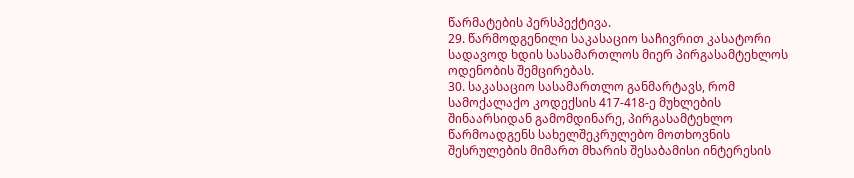წარმატების პერსპექტივა.
29. წარმოდგენილი საკასაციო საჩივრით კასატორი სადავოდ ხდის სასამართლოს მიერ პირგასამტეხლოს ოდენობის შემცირებას.
30. საკასაციო სასამართლო განმარტავს, რომ სამოქალაქო კოდექსის 417-418-ე მუხლების შინაარსიდან გამომდინარე, პირგასამტეხლო წარმოადგენს სახელშეკრულებო მოთხოვნის შესრულების მიმართ მხარის შესაბამისი ინტერესის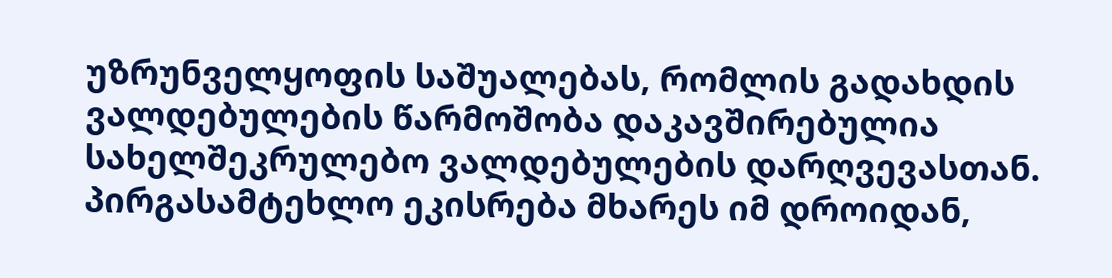უზრუნველყოფის საშუალებას, რომლის გადახდის ვალდებულების წარმოშობა დაკავშირებულია სახელშეკრულებო ვალდებულების დარღვევასთან. პირგასამტეხლო ეკისრება მხარეს იმ დროიდან,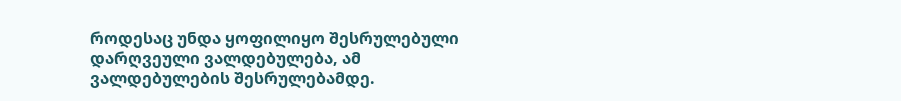როდესაც უნდა ყოფილიყო შესრულებული დარღვეული ვალდებულება, ამ ვალდებულების შესრულებამდე.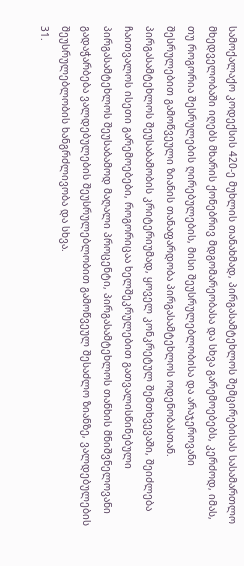სამოქალაქო კოდექსის 420-ე მუხლის თანახმად, პირგასამტეხლოს შემცირებისას სასამართლო მხედველობაში იღებს მხარის ქონებრივ მდგომარეობასა და სხვა გარემოებებს, კერძოდ, იმას, თუ როგორია შესრულების ღირებულების, მისი შეუსრულებლობისა და არაჯეროვანი შესრულებით გამოწვეული ზიანის თანაფარდობა პირგასამტეხლოს ოდენობასთან. პირგასამტეხლოს შეუსაბამობის კრიტერიუმად, ყოველ კონკრეტულ შემთხვევაში, შეიძლება ჩაითვალოს ისეთი გარემოებები, როგორიცაა ხელშეკრულებით გათვალისწინებული პირგასამტეხლოს შეუსაბამოდ მაღალი პროცენტი, პირგასამტეხლოს თანხის მნიშვნელოვანი გადაჭარბება ვალდებულების შეუსრულებლობით გამოწვეულ შესაძლო ზიანზე, ვალდებულების შეუსრულებლობის ხანგრძლივობა და სხვა.
31.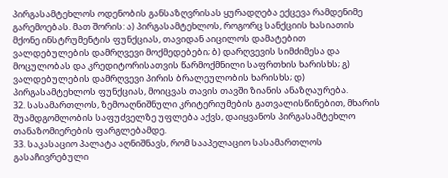პირგასამტეხლოს ოდენობის განსაზღვრისას ყურადღება ექცევა რამდენიმე გარემოებას. მათ შორის: ა) პირგასამტეხლოს, როგორც სანქციის ხასიათის მქონე ინსტრუმენტის ფუნქციას, თავიდან აიცილოს დამატებით ვალდებულების დამრღვევი მოქმედებები; ბ) დარღვევის სიმძიმესა და მოცულობას და კრედიტორისათვის წარმოქმნილი საფრთხის ხარისხს; გ) ვალდებულების დამრღვევი პირის ბრალეულობის ხარისხს; დ) პირგასამტეხლოს ფუნქციას, მოიცვას თავის თავში ზიანის ანაზღაურება.
32. სასამართლოს, ზემოაღნიშნული კრიტერიუმების გათვალისწინებით, მხარის შუამდგომლობის საფუძველზე უფლება აქვს, დაიყვანოს პირგასამტეხლო თანაზომიერების ფარგლებამდე.
33. საკასაციო პალატა აღნიშნავს, რომ სააპელაციო სასამართლოს გასაჩივრებული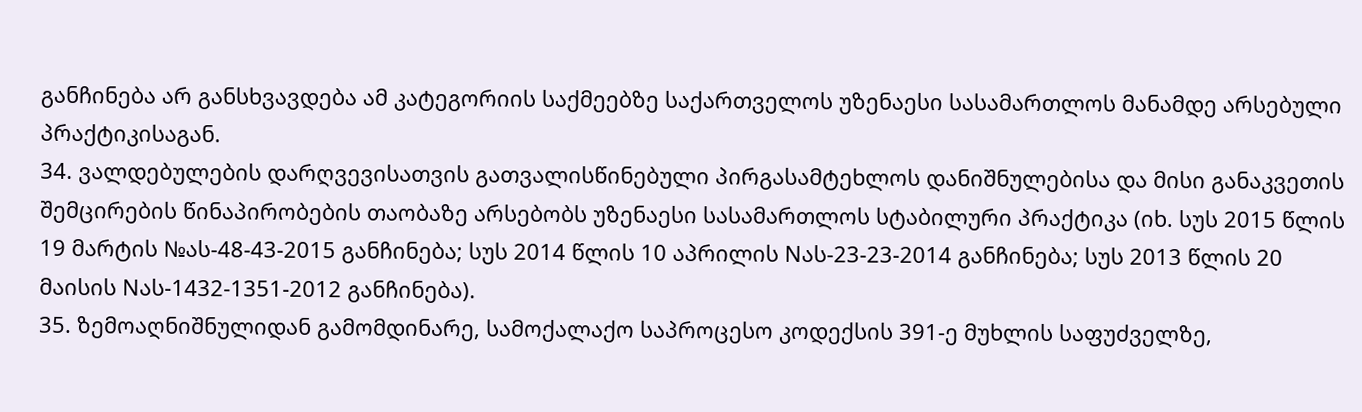განჩინება არ განსხვავდება ამ კატეგორიის საქმეებზე საქართველოს უზენაესი სასამართლოს მანამდე არსებული პრაქტიკისაგან.
34. ვალდებულების დარღვევისათვის გათვალისწინებული პირგასამტეხლოს დანიშნულებისა და მისი განაკვეთის შემცირების წინაპირობების თაობაზე არსებობს უზენაესი სასამართლოს სტაბილური პრაქტიკა (იხ. სუს 2015 წლის 19 მარტის №ას-48-43-2015 განჩინება; სუს 2014 წლის 10 აპრილის Nას-23-23-2014 განჩინება; სუს 2013 წლის 20 მაისის Nას-1432-1351-2012 განჩინება).
35. ზემოაღნიშნულიდან გამომდინარე, სამოქალაქო საპროცესო კოდექსის 391-ე მუხლის საფუძველზე,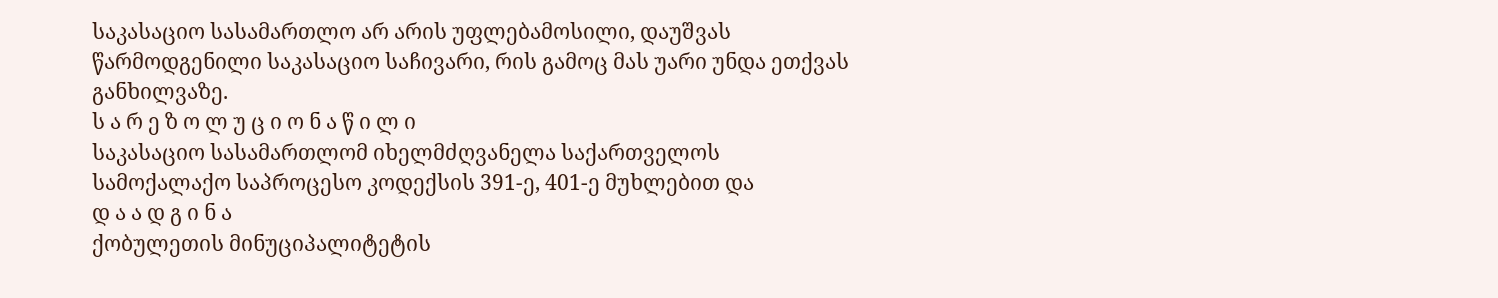საკასაციო სასამართლო არ არის უფლებამოსილი, დაუშვას წარმოდგენილი საკასაციო საჩივარი, რის გამოც მას უარი უნდა ეთქვას განხილვაზე.
ს ა რ ე ზ ო ლ უ ც ი ო ნ ა წ ი ლ ი
საკასაციო სასამართლომ იხელმძღვანელა საქართველოს სამოქალაქო საპროცესო კოდექსის 391-ე, 401-ე მუხლებით და
დ ა ა დ გ ი ნ ა
ქობულეთის მინუციპალიტეტის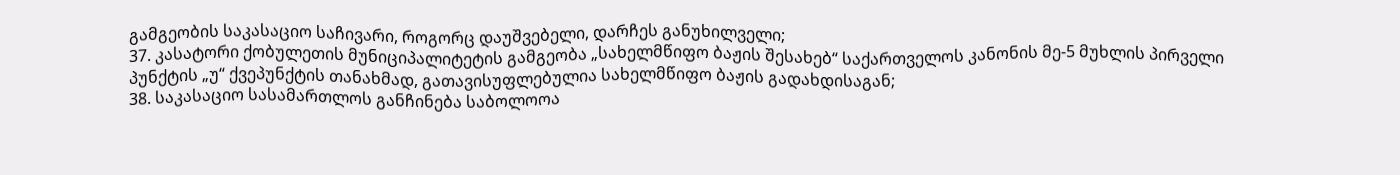გამგეობის საკასაციო საჩივარი, როგორც დაუშვებელი, დარჩეს განუხილველი;
37. კასატორი ქობულეთის მუნიციპალიტეტის გამგეობა „სახელმწიფო ბაჟის შესახებ“ საქართველოს კანონის მე-5 მუხლის პირველი პუნქტის „უ“ ქვეპუნქტის თანახმად, გათავისუფლებულია სახელმწიფო ბაჟის გადახდისაგან;
38. საკასაციო სასამართლოს განჩინება საბოლოოა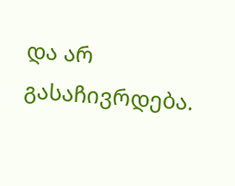და არ გასაჩივრდება.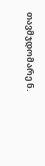თავმჯდომარე ნ.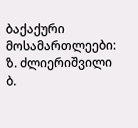ბაქაქური
მოსამართლეები: ზ. ძლიერიშვილი
ბ.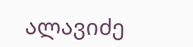ალავიძე